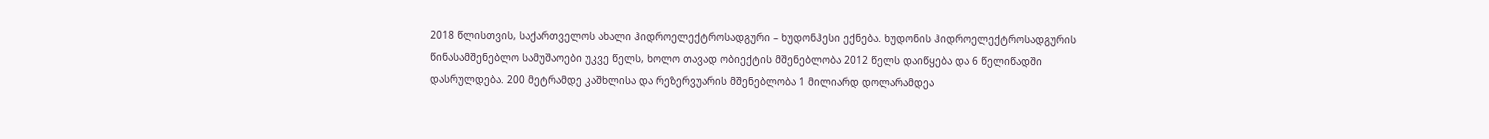2018 წლისთვის, საქართველოს ახალი ჰიდროელექტროსადგური – ხუდონჰესი ექნება. ხუდონის ჰიდროელექტროსადგურის წინასამშენებლო სამუშაოები უკვე წელს, ხოლო თავად ობიექტის მშენებლობა 2012 წელს დაიწყება და 6 წელიწადში დასრულდება. 200 მეტრამდე კაშხლისა და რეზერვუარის მშენებლობა 1 მილიარდ დოლარამდეა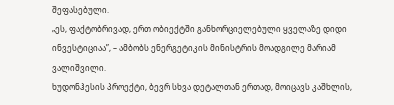შეფასებული.
„ეს, ფაქტობრივად, ერთ ობიექტში განხორციელებული ყველაზე დიდი ინვესტიციაა”, – ამბობს ენერგეტიკის მინისტრის მოადგილე მარიამ ვალიშვილი.
ხუდონჰესის პროექტი, ბევრ სხვა დეტალთან ერთად, მოიცავს კაშხლის,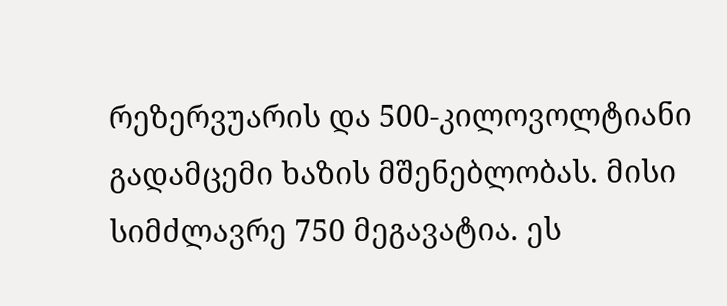რეზერვუარის და 500-კილოვოლტიანი გადამცემი ხაზის მშენებლობას. მისი სიმძლავრე 750 მეგავატია. ეს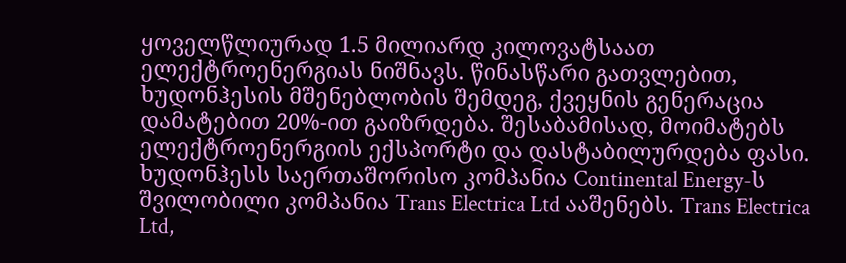ყოველწლიურად 1.5 მილიარდ კილოვატსაათ ელექტროენერგიას ნიშნავს. წინასწარი გათვლებით, ხუდონჰესის მშენებლობის შემდეგ, ქვეყნის გენერაცია დამატებით 20%-ით გაიზრდება. შესაბამისად, მოიმატებს ელექტროენერგიის ექსპორტი და დასტაბილურდება ფასი.
ხუდონჰესს საერთაშორისო კომპანია Continental Energy-ს შვილობილი კომპანია Trans Electrica Ltd ააშენებს. Trans Electrica Ltd,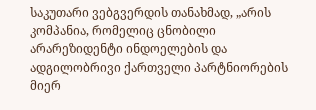საკუთარი ვებგვერდის თანახმად, „არის კომპანია, რომელიც ცნობილი არარეზიდენტი ინდოელების და ადგილობრივი ქართველი პარტნიორების მიერ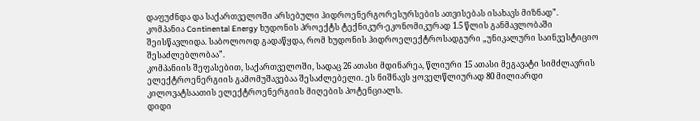დაფუძნდა და საქართველოში არსებული ჰიდროენერგორესურსების ათვისებას ისახავს მიზნად”.
კომპანია Continental Energy ხუდონის პროექტს ტექნიკურ-ეკონომიკურად 1.5 წლის განმავლობაში შეისწავლიდა. საბოლოოდ გადაწყდა, რომ ხუდონის ჰიდროელექტროსადგური „უნიკალური საინვესტიციო შესაძლებლობაა”.
კომპანიის შეფასებით, საქართველოში, სადაც 26 ათასი მდინარეა, წლიური 15 ათასი მეგავატი სიმძლავრის ელექტროენერგიის გამომუშავებაა შესაძლებელი. ეს ნიშნავს ყოველწლიურად 80 მილიარდი კილოვატსაათის ელექტროენერგიის მიღების პოტენციალს.
დიდი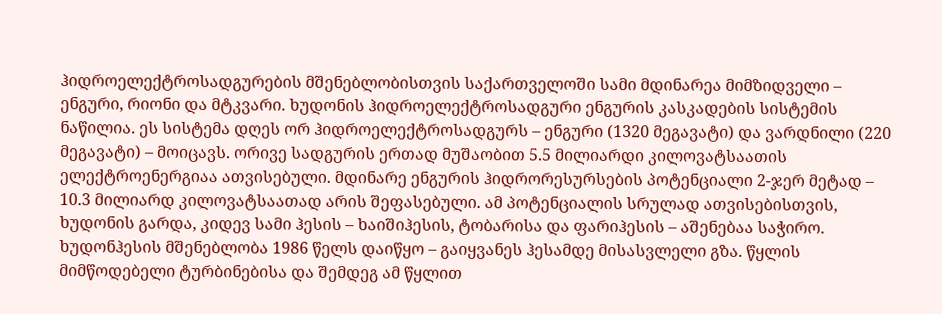ჰიდროელექტროსადგურების მშენებლობისთვის საქართველოში სამი მდინარეა მიმზიდველი – ენგური, რიონი და მტკვარი. ხუდონის ჰიდროელექტროსადგური ენგურის კასკადების სისტემის ნაწილია. ეს სისტემა დღეს ორ ჰიდროელექტროსადგურს – ენგური (1320 მეგავატი) და ვარდნილი (220 მეგავატი) – მოიცავს. ორივე სადგურის ერთად მუშაობით 5.5 მილიარდი კილოვატსაათის ელექტროენერგიაა ათვისებული. მდინარე ენგურის ჰიდრორესურსების პოტენციალი 2-ჯერ მეტად – 10.3 მილიარდ კილოვატსაათად არის შეფასებული. ამ პოტენციალის სრულად ათვისებისთვის, ხუდონის გარდა, კიდევ სამი ჰესის – ხაიშიჰესის, ტობარისა და ფარიჰესის – აშენებაა საჭირო.
ხუდონჰესის მშენებლობა 1986 წელს დაიწყო – გაიყვანეს ჰესამდე მისასვლელი გზა. წყლის მიმწოდებელი ტურბინებისა და შემდეგ ამ წყლით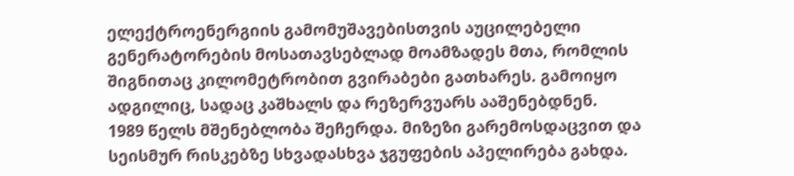ელექტროენერგიის გამომუშავებისთვის აუცილებელი გენერატორების მოსათავსებლად მოამზადეს მთა, რომლის შიგნითაც კილომეტრობით გვირაბები გათხარეს. გამოიყო ადგილიც, სადაც კაშხალს და რეზერვუარს ააშენებდნენ.
1989 წელს მშენებლობა შეჩერდა. მიზეზი გარემოსდაცვით და სეისმურ რისკებზე სხვადასხვა ჯგუფების აპელირება გახდა.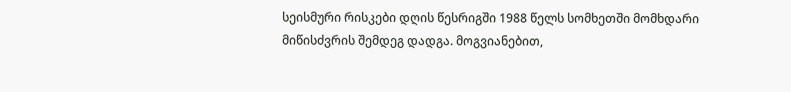სეისმური რისკები დღის წესრიგში 1988 წელს სომხეთში მომხდარი მიწისძვრის შემდეგ დადგა. მოგვიანებით,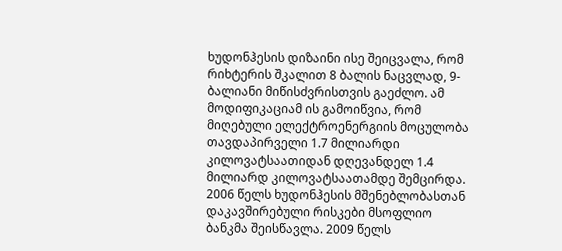ხუდონჰესის დიზაინი ისე შეიცვალა, რომ რიხტერის შკალით 8 ბალის ნაცვლად, 9-ბალიანი მიწისძვრისთვის გაეძლო. ამ მოდიფიკაციამ ის გამოიწვია, რომ მიღებული ელექტროენერგიის მოცულობა თავდაპირველი 1.7 მილიარდი კილოვატსაათიდან დღევანდელ 1.4 მილიარდ კილოვატსაათამდე შემცირდა.
2006 წელს ხუდონჰესის მშენებლობასთან დაკავშირებული რისკები მსოფლიო ბანკმა შეისწავლა. 2009 წელს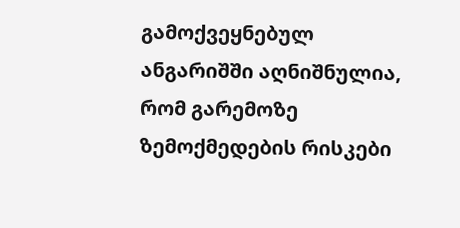გამოქვეყნებულ ანგარიშში აღნიშნულია, რომ გარემოზე ზემოქმედების რისკები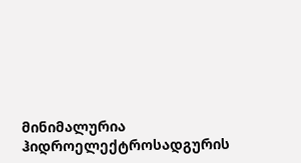მინიმალურია ჰიდროელექტროსადგურის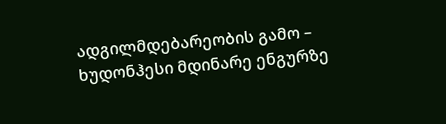ადგილმდებარეობის გამო – ხუდონჰესი მდინარე ენგურზე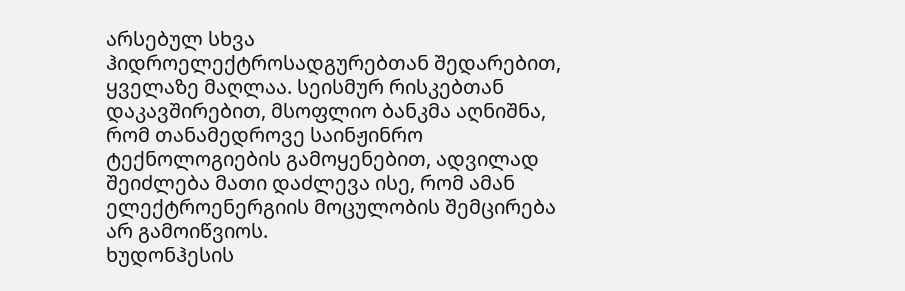არსებულ სხვა ჰიდროელექტროსადგურებთან შედარებით, ყველაზე მაღლაა. სეისმურ რისკებთან დაკავშირებით, მსოფლიო ბანკმა აღნიშნა, რომ თანამედროვე საინჟინრო ტექნოლოგიების გამოყენებით, ადვილად შეიძლება მათი დაძლევა ისე, რომ ამან ელექტროენერგიის მოცულობის შემცირება არ გამოიწვიოს.
ხუდონჰესის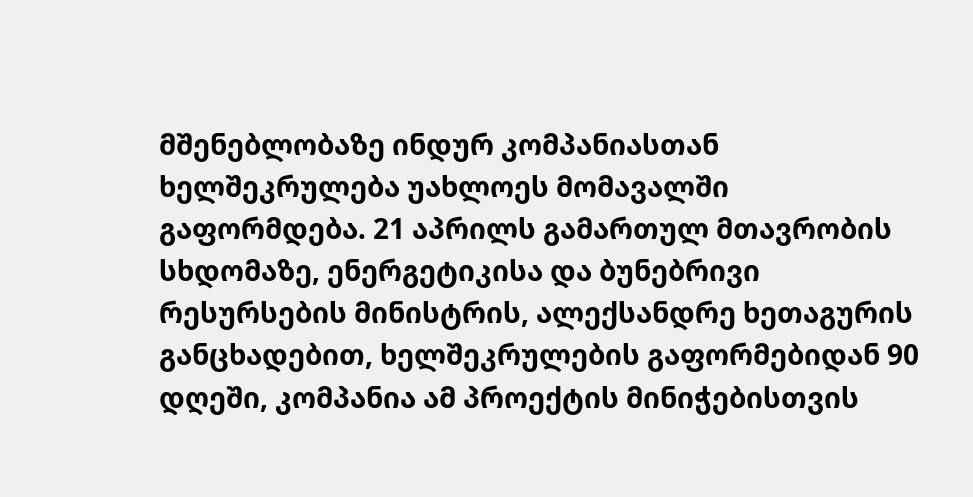მშენებლობაზე ინდურ კომპანიასთან ხელშეკრულება უახლოეს მომავალში გაფორმდება. 21 აპრილს გამართულ მთავრობის სხდომაზე, ენერგეტიკისა და ბუნებრივი რესურსების მინისტრის, ალექსანდრე ხეთაგურის განცხადებით, ხელშეკრულების გაფორმებიდან 90 დღეში, კომპანია ამ პროექტის მინიჭებისთვის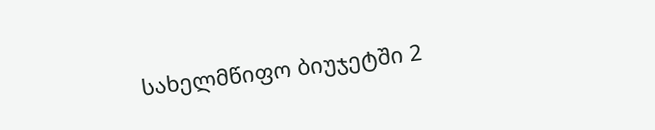სახელმწიფო ბიუჯეტში 2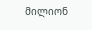მილიონ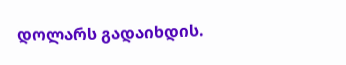დოლარს გადაიხდის.